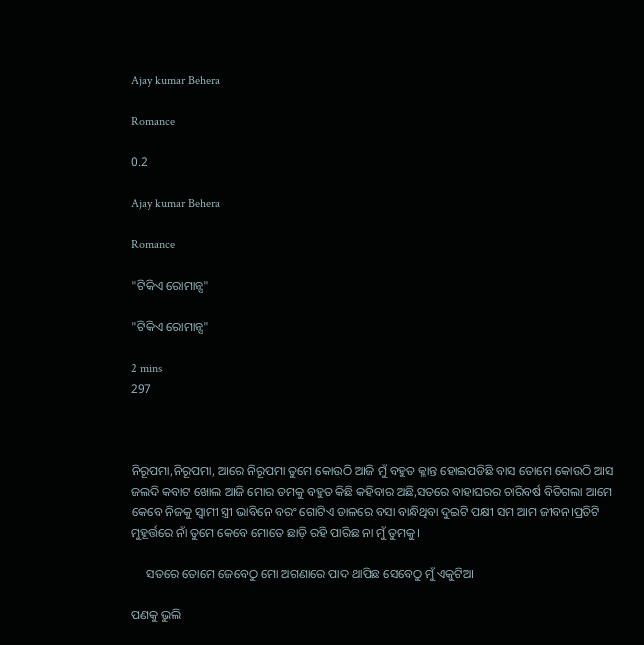Ajay kumar Behera

Romance

0.2

Ajay kumar Behera

Romance

"ଟିକିଏ ରୋମାନ୍ସ"

"ଟିକିଏ ରୋମାନ୍ସ"

2 mins
297



ନିରୂପମା,ନିରୂପମା, ଆରେ ନିରୂପମା ତୁମେ କୋଉଠି ଆଜି ମୁଁ ବହୁତ କ୍ଳାନ୍ତ ହୋଇପଡିଛି ବାସ ତୋମେ କୋଉଠି ଆସ ଜଲଦି କବାଟ ଖୋଲ ଆଜି ମୋର ତମକୁ ବହୁତ କିଛି କହିବାର ଅଛି,ସତରେ ବାହାଘରର ଚାରିବର୍ଷ ବିତିଗଲା ଆମେ କେବେ ନିଜକୁ ସ୍ୱାମୀ ସ୍ତ୍ରୀ ଭାବିନେ ବରଂ ଗୋଟିଏ ଡାଳରେ ବସା ବାନ୍ଧିଥିବା ଦୁଇଟି ପକ୍ଷୀ ସମ ଆମ ଜୀବନ।ପ୍ରତିଟି ମୁହୂର୍ତ୍ତରେ ନାଁ ତୁମେ କେବେ ମୋତେ ଛାଡ଼ି ରହି ପାରିଛ ନା ମୁଁ ତୁମକୁ।

     ସତରେ ତୋମେ ଜେବେଠୁ ମୋ ଅଗଣାରେ ପାଦ ଥାପିଛ ସେବେଠୁ ମୁଁ ଏକୁଟିଆ

ପଣକୁ ଭୁଲି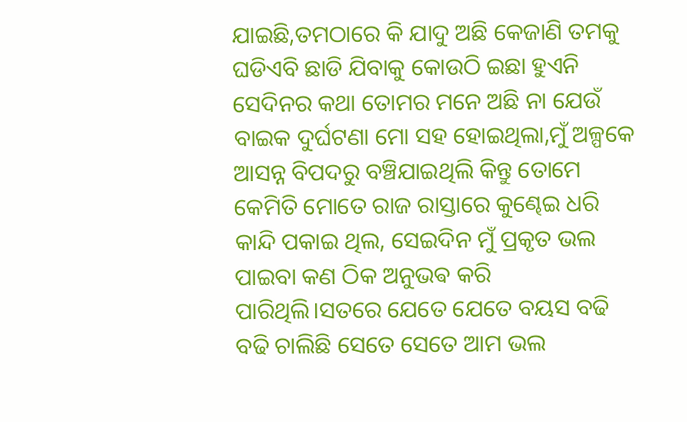ଯାଇଛି,ତମଠାରେ କି ଯାଦୁ ଅଛି କେଜାଣି ତମକୁ ଘଡିଏବି ଛାଡି ଯିବାକୁ କୋଉଠି ଇଛା ହୁଏନି ସେଦିନର କଥା ତୋମର ମନେ ଅଛି ନା ଯେଉଁ ବାଇକ ଦୁର୍ଘଟଣା ମୋ ସହ ହୋଇଥିଲା,ମୁଁ ଅଳ୍ପକେ ଆସନ୍ନ ବିପଦରୁ ବଞ୍ଚିଯାଇଥିଲି କିନ୍ତୁ ତୋମେ କେମିତି ମୋତେ ରାଜ ରାସ୍ତାରେ କୁଣ୍ଢେଇ ଧରି କାନ୍ଦି ପକାଇ ଥିଲ, ସେଇଦିନ ମୁଁ ପ୍ରକୃତ ଭଲ ପାଇବା କଣ ଠିକ ଅନୁଭଵ କରି ପାରିଥିଲି।ସତରେ ଯେତେ ଯେତେ ବୟସ ବଢି ବଢି ଚାଲିଛି ସେତେ ସେତେ ଆମ ଭଲ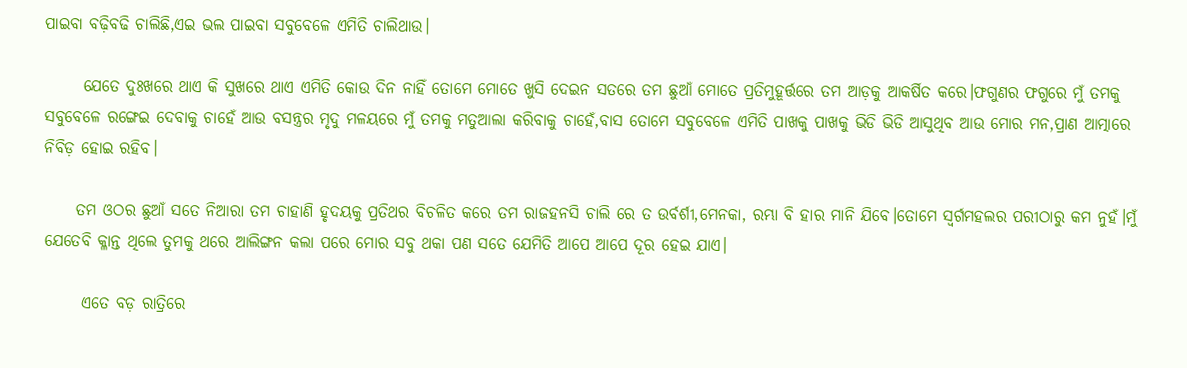ପାଇବା ବଢ଼ିବଢି ଚାଲିଛି,ଏଇ ଭଲ ପାଇବା ସବୁବେଳେ ଏମିତି ଚାଲିଥାଉ।

      ଯେତେ ଦୁଃଖରେ ଥାଏ କି ସୁଖରେ ଥାଏ ଏମିତି କୋଉ ଦିନ ନାହିଁ ତୋମେ ମୋତେ ଖୁସି ଦେଇନ ସତରେ ତମ ଛୁଆଁ ମୋତେ ପ୍ରତିମୁହୂର୍ତ୍ତରେ ତମ ଆଡ଼କୁ ଆକର୍ଷିତ କରେ।ଫଗୁଣର ଫଗୁରେ ମୁଁ ତମକୁ ସବୁବେଳେ ରଙ୍ଗେଇ ଦେବାକୁ ଚାହେଁ ଆଉ ବସନ୍ତ୍ରର ମୃଦୁ ମଳୟରେ ମୁଁ ତମକୁ ମତୁଆଲା କରିବାକୁ ଚାହେଁ,ବାସ ତୋମେ ସବୁବେଳେ ଏମିତି ପାଖକୁ ପାଖକୁ ଭିଡି ଭିଡି ଆସୁଥିବ ଆଉ ମୋର ମନ,ପ୍ରାଣ ଆତ୍ମାରେ ନିବିଡ଼ ହୋଇ ରହିବ।

     ତମ ଓଠର ଛୁଆଁ ସତେ ନିଆରା ତମ ଚାହାଣି ହୃଦୟକୁ ପ୍ରତିଥର ବିଚଳିତ କରେ ତମ ରାଜହନସି ଚାଲି ରେ ତ ଉର୍ବର୍ଶୀ,ମେନକା, ରମ୍ଭା ବି ହାର ମାନି ଯିବେ।ତୋମେ ସ୍ୱର୍ଗମହଲର ପରୀଠାରୁ କମ ନୁହଁ।ମୁଁ ଯେତେବି କ୍ଳାନ୍ତ ଥିଲେ ତୁମକୁ ଥରେ ଆଲିଙ୍ଗନ କଲା ପରେ ମୋର ସବୁ ଥକା ପଣ ସତେ ଯେମିତି ଆପେ ଆପେ ଦୂର ହେଇ ଯାଏ।

      ଏତେ ବଡ଼ ରାତ୍ରିରେ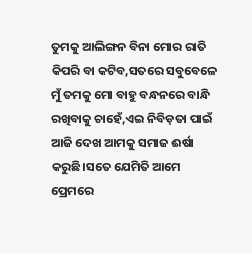ତୁମକୁ ଆଲିଙ୍ଗନ ବିନା ମୋର ରାତି କିପରି ବା କଟିବ,ସତରେ ସବୁବେଳେ ମୁଁ ତମକୁ ମୋ ବାହୁ ବନ୍ଧନରେ ବାନ୍ଧି ରଖିବାକୁ ଚାହେଁ,ଏଇ ନିବିଡ଼ତା ପାଇଁ ଆଜି ଦେଖ ଆମକୁ ସମାଜ ଈର୍ଷା କରୁଛି।ସତେ ଯେମିତି ଆମେ ପ୍ରେମରେ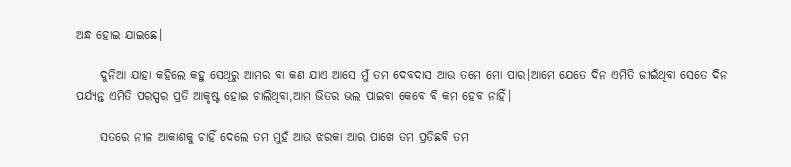ଅନ୍ଧ ହୋଇ ଯାଇଛେ।

     ଦୁନିଆ ଯାହା କହିଲେ କହୁ ସେଥିରୁ ଆମର ବା କଣ ଯାଏ ଆସେ ମୁଁ ତମ ଦେବଦାସ ଆଉ ତମେ ମୋ ପାର।ଆମେ ଯେତେ ଦିନ ଏମିତି ଜୀଇଁଥିବା ସେତେ ଦିନ ପର୍ଯ୍ୟନ୍ତ ଏମିତି ପରସ୍ପର ପ୍ରତି ଆକୃଷ୍ଟ ହୋଇ ଚାଲିଥିବା,ଆମ ଭିତର ଭଲ ପାଇବା କେବେ ବି କମ ହେବ ନାହିଁ।

     ସତରେ ନୀଳ ଆକାଶକୁ ଚାହିଁ ଦେଲେ ତମ ମୁହଁ ଆଉ ଝରକା ଆର ପାଖେ ତମ ପ୍ରତିଛବି ତମ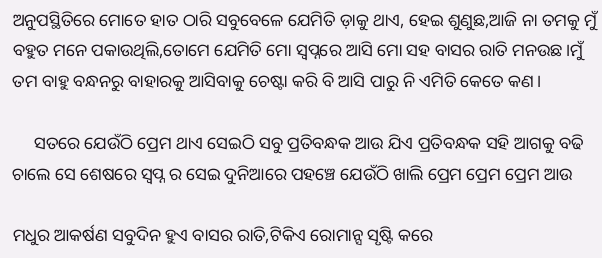ଅନୁପସ୍ଥିତିରେ ମୋତେ ହାତ ଠାରି ସବୁବେଳେ ଯେମିତି ଡ଼ାକୁ ଥାଏ, ହେଇ ଶୁଣୁଛ,ଆଜି ନା ତମକୁ ମୁଁ ବହୁତ ମନେ ପକାଉଥିଲି,ତୋମେ ଯେମିତି ମୋ ସ୍ୱପ୍ନରେ ଆସି ମୋ ସହ ବାସର ରାତି ମନଉଛ।ମୁଁ ତମ ବାହୁ ବନ୍ଧନରୁ ବାହାରକୁ ଆସିବାକୁ ଚେଷ୍ଟା କରି ବି ଆସି ପାରୁ ନି ଏମିତି କେତେ କଣ।

     ସତରେ ଯେଉଁଠି ପ୍ରେମ ଥାଏ ସେଇଠି ସବୁ ପ୍ରତିବନ୍ଧକ ଆଉ ଯିଏ ପ୍ରତିବନ୍ଧକ ସହି ଆଗକୁ ବଢି ଚାଲେ ସେ ଶେଷରେ ସ୍ୱପ୍ନ ର ସେଇ ଦୁନିଆରେ ପହଞ୍ଚେ ଯେଉଁଠି ଖାଲି ପ୍ରେମ ପ୍ରେମ ପ୍ରେମ ଆଉ

ମଧୁର ଆକର୍ଷଣ ସବୁଦିନ ହୁଏ ବାସର ରାତି,ଟିକିଏ ରୋମାନ୍ସ ସୃଷ୍ଟି କରେ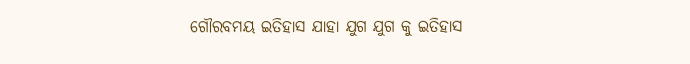ଗୌରବମୟ ଇତିହାସ ଯାହା ଯୁଗ ଯୁଗ କୁ ଇତିହାସ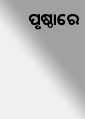ପୃଷ୍ଠାରେ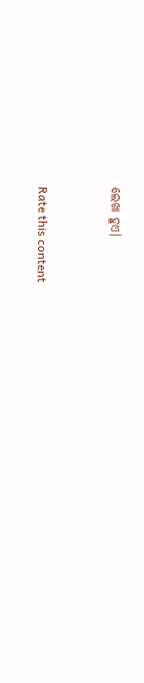ଲେଖା ହୁଏ।


Rate this content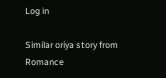Log in

Similar oriya story from Romance